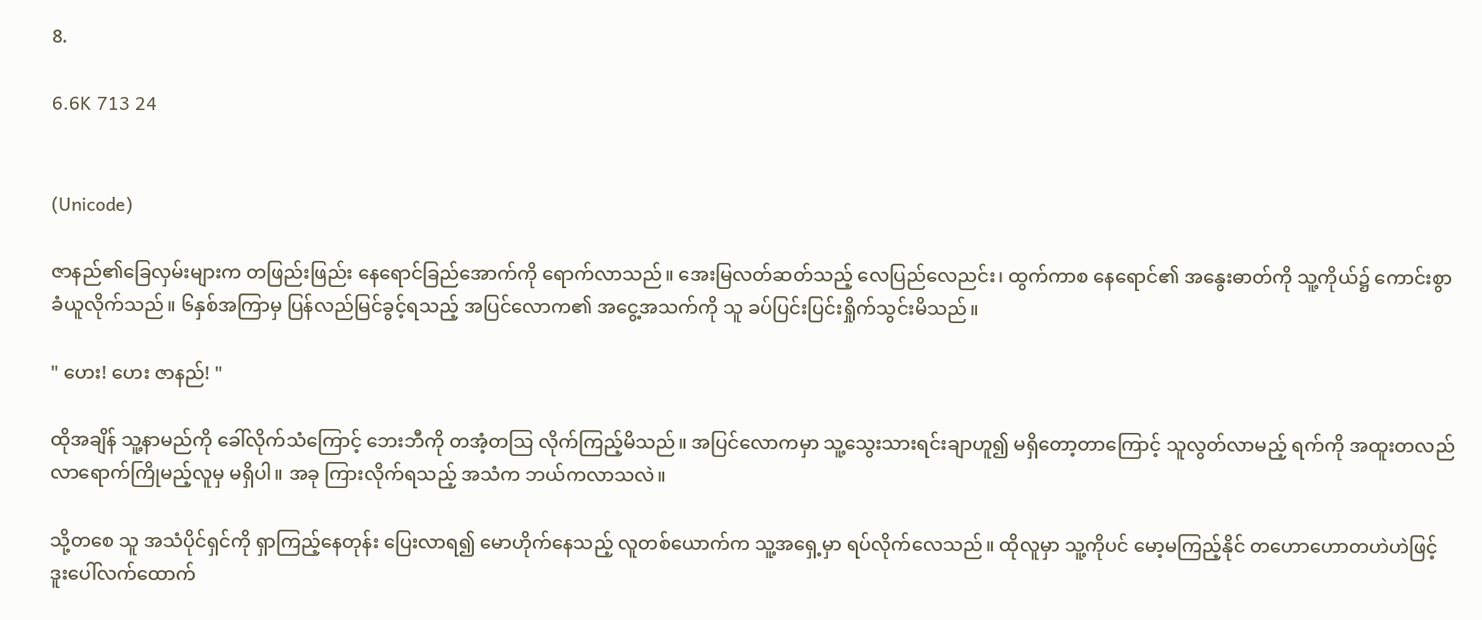8.

6.6K 713 24


(Unicode)

ဇာနည်၏ခြေလှမ်းများက တဖြည်းဖြည်း နေရောင်ခြည်အောက်ကို ရောက်လာသည်။ အေးမြလတ်ဆတ်သည့် လေပြည်လေညင်း၊ ထွက်ကာစ နေရောင်၏ အနွေးဓာတ်ကို သူ့ကိုယ်၌ ကောင်းစွာ ခံယူလိုက်သည်။ ၆နှစ်အကြာမှ ပြန်လည်မြင်ခွင့်ရသည့် အပြင်လောက၏ အငွေ့အသက်ကို သူ ခပ်ပြင်းပြင်းရှိုက်သွင်းမိသည်။

" ဟေး! ဟေး ဇာနည်! "

ထိုအချိန် သူ့နာမည်ကို ခေါ်လိုက်သံကြောင့် ဘေးဘီကို တအံ့တသြ လိုက်ကြည့်မိသည်။ အပြင်လောကမှာ သူ့သွေးသားရင်းချာဟူ၍ မရှိတော့တာကြောင့် သူလွတ်လာမည့် ရက်ကို အထူးတလည် လာရောက်ကြိုမည့်လူမှ မရှိပါ။ အခု ကြားလိုက်ရသည့် အသံက ဘယ်ကလာသလဲ။

သို့တစေ သူ အသံပိုင်ရှင်ကို ရှာကြည့်နေတုန်း ပြေးလာရ၍ မောဟိုက်နေသည့် လူတစ်ယောက်က သူ့အရှေ့မှာ ရပ်လိုက်လေသည်။ ထိုလူမှာ သူ့ကိုပင် မော့မကြည့်နိုင် တဟောဟောတဟဲဟဲဖြင့် ဒူးပေါ်လက်ထောက်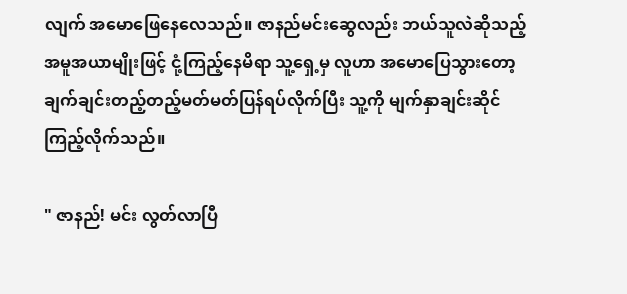လျက် အမောဖြေနေလေသည်။ ဇာနည်မင်းဆွေလည်း ဘယ်သူလဲဆိုသည့် အမူအယာမျိုးဖြင့် ငုံ့ကြည့်နေမိရာ သူ့ရှေ့မှ လူဟာ အမောပြေသွားတော့ ချက်ချင်းတည့်တည့်မတ်မတ်ပြန်ရပ်လိုက်ပြီး သူ့ကို မျက်နှာချင်းဆိုင် ကြည့်လိုက်သည်။

" ဇာနည်! မင်း လွတ်လာပြီ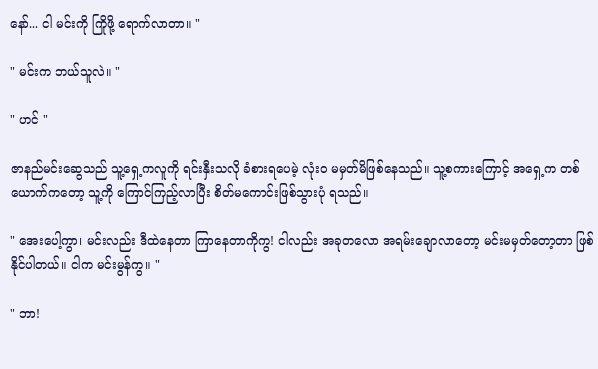နော်... ငါ မင်းကို ကြိုဖို့ ရောက်လာတာ။ "

" မင်းက ဘယ်သူလဲ။ "

" ဟင် "

ဇာနည်မင်းဆွေသည် သူ့ရှေ့ကလူကို ရင်းနှီးသလို ခံစားရပေမဲ့ လုံးဝ မမှတ်မိဖြစ်နေသည်။ သူ့စကားကြောင့် အရှေ့က တစ်ယောက်ကတော့ သူ့ကို ကြောင်ကြည့်လာပြီး စိတ်မကောင်းဖြစ်သွားပုံ ရသည်။

" အေးပေါ့ကွာ၊ မင်းလည်း ဒီထဲနေတာ ကြာနေတာကိုကွ! ငါလည်း အခုတလော အရမ်းချောလာတော့ မင်းမမှတ်တော့တာ ဖြစ်နိုင်ပါတယ်။ ငါက မင်းမွန်ကွ။ "

" ဘာ!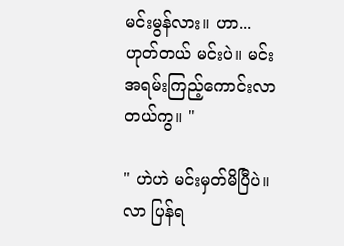မင်းမွန်လား။ ဟာ... ဟုတ်တယ် မင်းပဲ။ မင်း အရမ်းကြည့်ကောင်းလာတယ်ကွ။ "

" ဟဲဟဲ မင်းမှတ်မိပြီပဲ။  လာ ပြန်ရ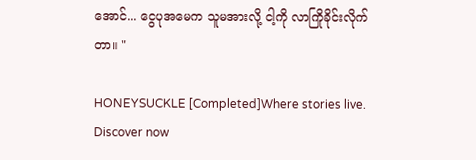အောင်... ငွေပုအမေက သူမအားလို့ ငါ့ကို လာကြိုခိုင်းလိုက်တာ။ "

HONEYSUCKLE [Completed]Where stories live. Discover now